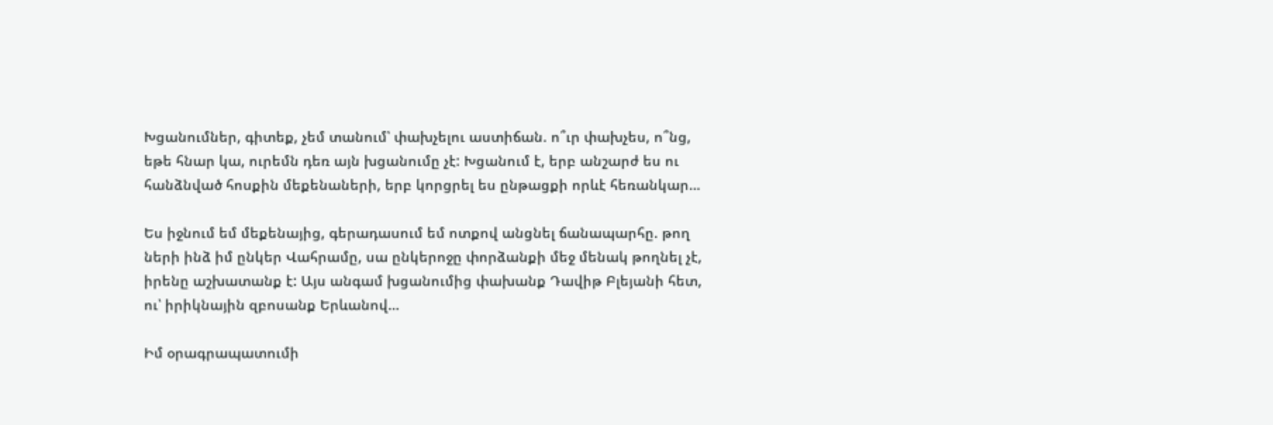Խցանումներ, գիտեք, չեմ տանում՝ փախչելու աստիճան. ո՞ւր փախչես, ո՞նց, եթե հնար կա, ուրեմն դեռ այն խցանումը չէ: Խցանում է, երբ անշարժ ես ու հանձնված հոսքին մեքենաների, երբ կորցրել ես ընթացքի որևէ հեռանկար…

Ես իջնում եմ մեքենայից, գերադասում եմ ոտքով անցնել ճանապարհը. թող ների ինձ իմ ընկեր Վահրամը, սա ընկերոջը փորձանքի մեջ մենակ թողնել չէ, իրենը աշխատանք է: Այս անգամ խցանումից փախանք Դավիթ Բլեյանի հետ, ու՝ իրիկնային զբոսանք Երևանով…

Իմ օրագրապատումի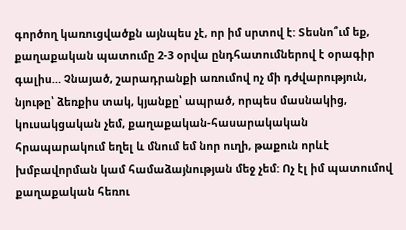գործող կառուցվածքն այնպես չէ, որ իմ սրտով է: Տեսնո՞ւմ եք, քաղաքական պատումը 2-3 օրվա ընդհատումներով է օրագիր գալիս… Չնայած, շարադրանքի առումով ոչ մի դժվարություն, նյութը՝ ձեռքիս տակ, կյանքը՝ ապրած, որպես մասնակից, կուսակցական չեմ, քաղաքական-հասարակական հրապարակում եղել և մնում եմ նոր ուղի, թաքուն որևէ խմբավորման կամ համաձայնության մեջ չեմ: Ոչ էլ իմ պատումով քաղաքական հեռու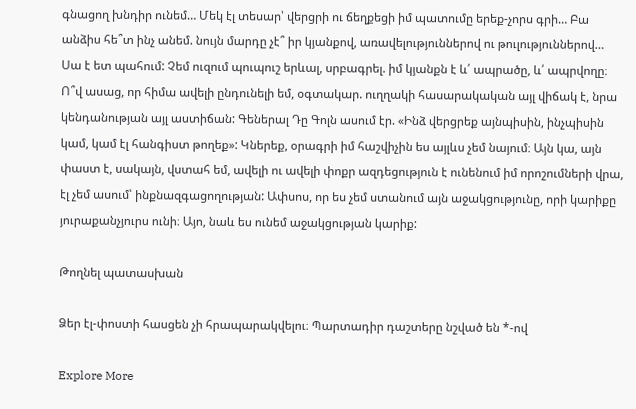գնացող խնդիր ունեմ… Մեկ էլ տեսար՝ վերցրի ու ճեղքեցի իմ պատումը երեք-չորս գրի… Բա անձիս հե՞տ ինչ անեմ. նույն մարդը չէ՞ իր կյանքով, առավելություններով ու թուլություններով… Սա է ետ պահում: Չեմ ուզում պուպուշ երևալ, սրբագրել. իմ կյանքն է և՛ ապրածը, և՛ ապրվողը։ Ո՞վ ասաց, որ հիմա ավելի ընդունելի եմ, օգտակար. ուղղակի հասարակական այլ վիճակ է, նրա կենդանության այլ աստիճան: Գեներալ Դը Գոլն ասում էր. «Ինձ վերցրեք այնպիսին, ինչպիսին կամ, կամ էլ հանգիստ թողեք»: Կներեք, օրագրի իմ հաշվիչին ես այլևս չեմ նայում։ Այն կա, այն փաստ է, սակայն, վստահ եմ, ավելի ու ավելի փոքր ազդեցություն է ունենում իմ որոշումների վրա, էլ չեմ ասում՝ ինքնազգացողության: Ափսոս, որ ես չեմ ստանում այն աջակցությունը, որի կարիքը յուրաքանչյուրս ունի։ Այո, նաև ես ունեմ աջակցության կարիք:

Թողնել պատասխան

Ձեր էլ-փոստի հասցեն չի հրապարակվելու։ Պարտադիր դաշտերը նշված են *-ով

Explore More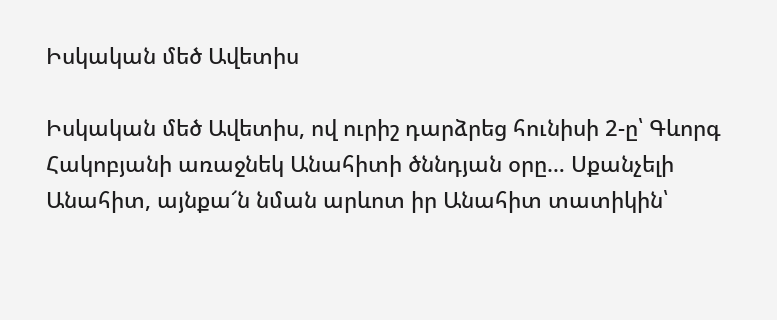Իսկական մեծ Ավետիս

Իսկական մեծ Ավետիս, ով ուրիշ դարձրեց հունիսի 2-ը՝ Գևորգ Հակոբյանի առաջնեկ Անահիտի ծննդյան օրը… Սքանչելի Անահիտ, այնքա՜ն նման արևոտ իր Անահիտ տատիկին՝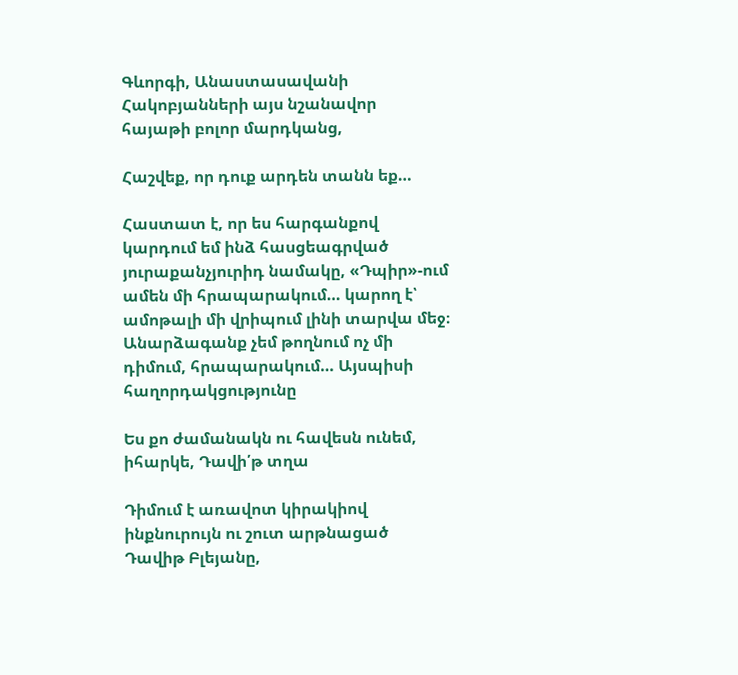Գևորգի, Անաստասավանի Հակոբյանների այս նշանավոր հայաթի բոլոր մարդկանց,

Հաշվեք, որ դուք արդեն տանն եք…

Հաստատ է, որ ես հարգանքով կարդում եմ ինձ հասցեագրված յուրաքանչյուրիդ նամակը, «Դպիր»-ում ամեն մի հրապարակում… կարող է՝ ամոթալի մի վրիպում լինի տարվա մեջ։  Անարձագանք չեմ թողնում ոչ մի դիմում, հրապարակում… Այսպիսի հաղորդակցությունը

Ես քո ժամանակն ու հավեսն ունեմ, իհարկե, Դավի՛թ տղա

Դիմում է առավոտ կիրակիով ինքնուրույն ու շուտ արթնացած Դավիթ Բլեյանը,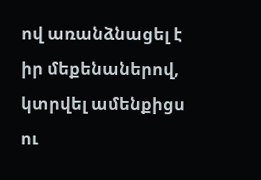ով առանձնացել է իր մեքենաներով, կտրվել ամենքիցս ու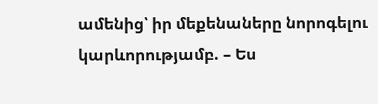ամենից՝ իր մեքենաները նորոգելու կարևորությամբ. – Ես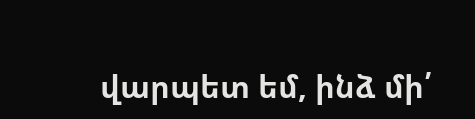վարպետ եմ, ինձ մի՛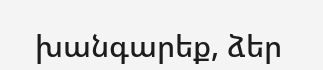խանգարեք, ձեր